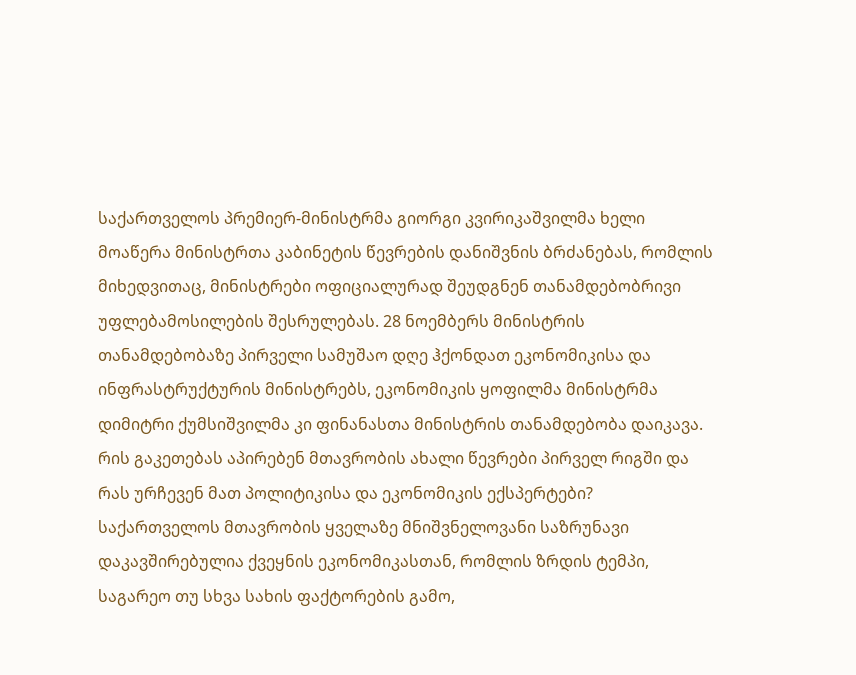საქართველოს პრემიერ-მინისტრმა გიორგი კვირიკაშვილმა ხელი მოაწერა მინისტრთა კაბინეტის წევრების დანიშვნის ბრძანებას, რომლის მიხედვითაც, მინისტრები ოფიციალურად შეუდგნენ თანამდებობრივი უფლებამოსილების შესრულებას. 28 ნოემბერს მინისტრის თანამდებობაზე პირველი სამუშაო დღე ჰქონდათ ეკონომიკისა და ინფრასტრუქტურის მინისტრებს, ეკონომიკის ყოფილმა მინისტრმა დიმიტრი ქუმსიშვილმა კი ფინანასთა მინისტრის თანამდებობა დაიკავა. რის გაკეთებას აპირებენ მთავრობის ახალი წევრები პირველ რიგში და რას ურჩევენ მათ პოლიტიკისა და ეკონომიკის ექსპერტები?
საქართველოს მთავრობის ყველაზე მნიშვნელოვანი საზრუნავი დაკავშირებულია ქვეყნის ეკონომიკასთან, რომლის ზრდის ტემპი, საგარეო თუ სხვა სახის ფაქტორების გამო,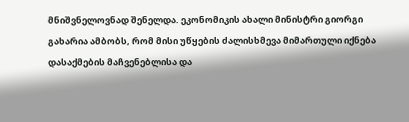მნიშვნელოვნად შენელდა. ეკონომიკის ახალი მინისტრი გიორგი გახარია ამბობს, რომ მისი უწყების ძალისხმევა მიმართული იქნება დასაქმების მაჩვენებლისა და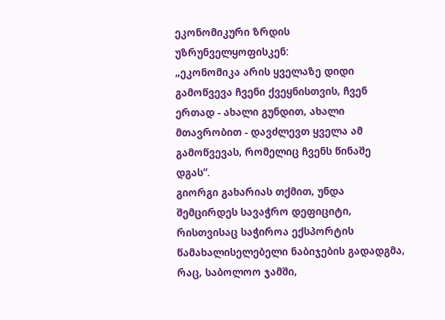ეკონომიკური ზრდის უზრუნველყოფისკენ:
„ეკონომიკა არის ყველაზე დიდი გამოწვევა ჩვენი ქვეყნისთვის, ჩვენ ერთად - ახალი გუნდით, ახალი მთავრობით - დავძლევთ ყველა ამ გამოწვევას, რომელიც ჩვენს წინაშე დგას“.
გიორგი გახარიას თქმით, უნდა შემცირდეს სავაჭრო დეფიციტი, რისთვისაც საჭიროა ექსპორტის წამახალისელებელი ნაბიჯების გადადგმა, რაც, საბოლოო ჯამში,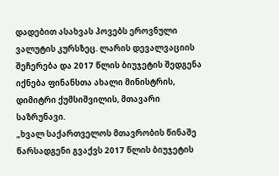დადებით ასახვას პოვებს ეროვნული ვალუტის კურსზეც. ლარის დევალვაციის შეჩერება და 2017 წლის ბიუჯეტის შედგენა იქნება ფინანსთა ახალი მინისტრის, დიმიტრი ქუმსიშვილის, მთავარი საზრუნავი.
„ხვალ საქართველოს მთავრობის წინაშე წარსადგენი გვაქვს 2017 წლის ბიუჯეტის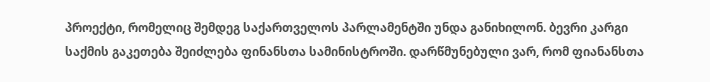პროექტი, რომელიც შემდეგ საქართველოს პარლამენტში უნდა განიხილონ. ბევრი კარგი საქმის გაკეთება შეიძლება ფინანსთა სამინისტროში. დარწმუნებული ვარ, რომ ფიანანსთა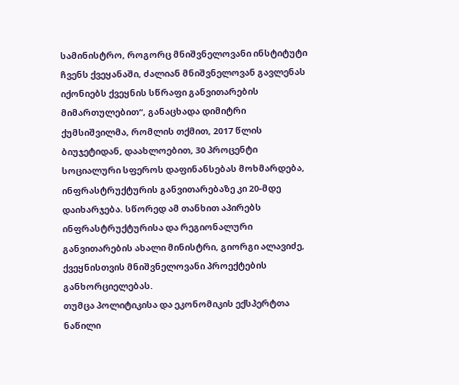სამინისტრო, როგორც მნიშვნელოვანი ინსტიტუტი ჩვენს ქვეყანაში, ძალიან მნიშვნელოვან გავლენას იქონიებს ქვეყნის სწრაფი განვითარების მიმართულებით“, განაცხადა დიმიტრი ქუმსიშვილმა, რომლის თქმით, 2017 წლის ბიუჯეტიდან, დაახლოებით, 30 პროცენტი სოციალური სფეროს დაფინანსებას მოხმარდება, ინფრასტრუქტურის განვითარებაზე კი 20-მდე დაიხარჯება. სწორედ ამ თანხით აპირებს ინფრასტრუქტურისა და რეგიონალური განვითარების ახალი მინისტრი, გიორგი ალავიძე, ქვეყნისთვის მნიშვნელოვანი პროექტების განხორციელებას.
თუმცა პოლიტიკისა და ეკონომიკის ექსპერტთა ნაწილი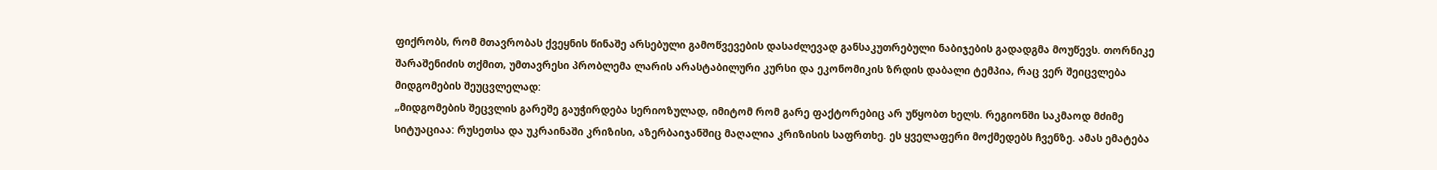ფიქრობს, რომ მთავრობას ქვეყნის წინაშე არსებული გამოწვევების დასაძლევად განსაკუთრებული ნაბიჯების გადადგმა მოუწევს. თორნიკე შარაშენიძის თქმით, უმთავრესი პრობლემა ლარის არასტაბილური კურსი და ეკონომიკის ზრდის დაბალი ტემპია, რაც ვერ შეიცვლება მიდგომების შეუცვლელად:
„მიდგომების შეცვლის გარეშე გაუჭირდება სერიოზულად, იმიტომ რომ გარე ფაქტორებიც არ უწყობთ ხელს. რეგიონში საკმაოდ მძიმე სიტუაციაა: რუსეთსა და უკრაინაში კრიზისი, აზერბაიჯანშიც მაღალია კრიზისის საფრთხე. ეს ყველაფერი მოქმედებს ჩვენზე. ამას ემატება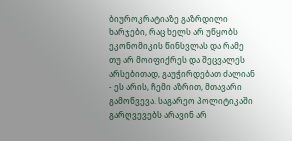ბიუროკრატიაზე გაზრდილი ხარჯები, რაც ხელს არ უწყობს ეკონომიკის წინსვლას და რამე თუ არ მოიფიქრეს და შეცვალეს არსებითად, გაუჭირდებათ ძალიან - ეს არის, ჩემი აზრით, მთავარი გამოწვევა. საგარეო პოლიტიკაში გარღვევებს არავინ არ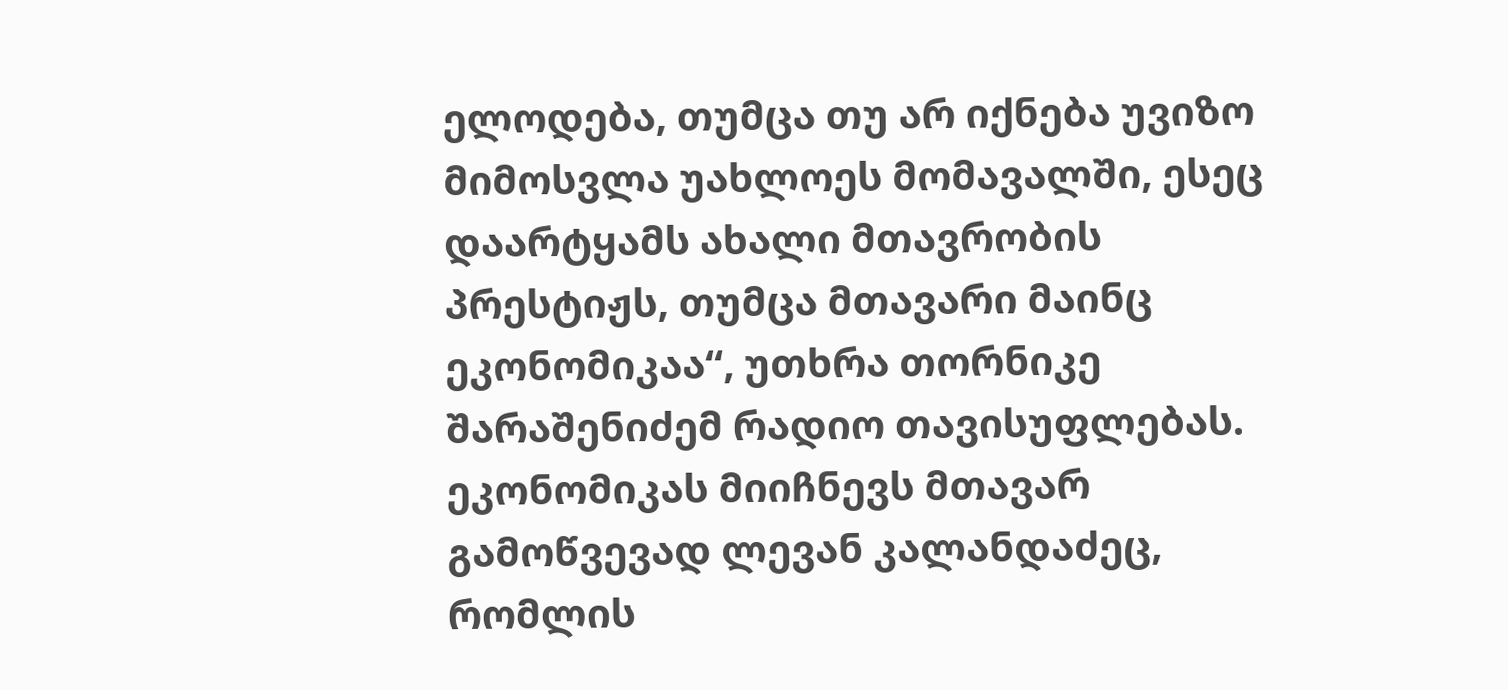ელოდება, თუმცა თუ არ იქნება უვიზო მიმოსვლა უახლოეს მომავალში, ესეც დაარტყამს ახალი მთავრობის პრესტიჟს, თუმცა მთავარი მაინც ეკონომიკაა“, უთხრა თორნიკე შარაშენიძემ რადიო თავისუფლებას.
ეკონომიკას მიიჩნევს მთავარ გამოწვევად ლევან კალანდაძეც, რომლის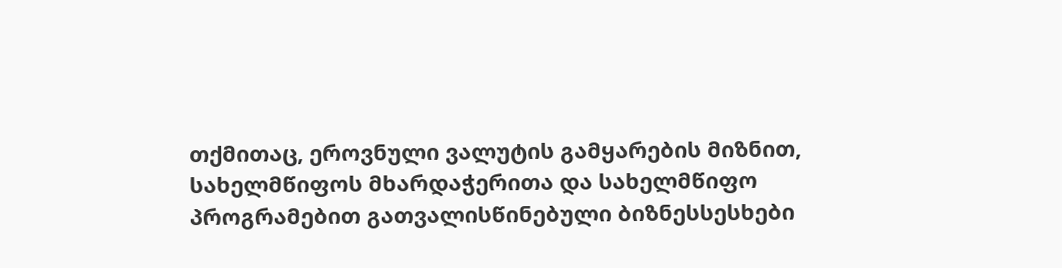თქმითაც, ეროვნული ვალუტის გამყარების მიზნით, სახელმწიფოს მხარდაჭერითა და სახელმწიფო პროგრამებით გათვალისწინებული ბიზნესსესხები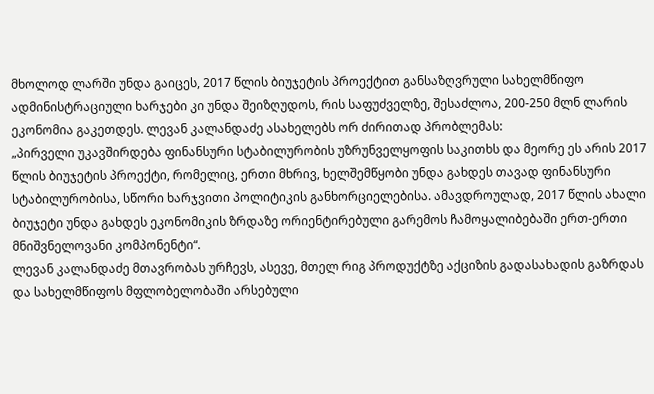მხოლოდ ლარში უნდა გაიცეს, 2017 წლის ბიუჯეტის პროექტით განსაზღვრული სახელმწიფო ადმინისტრაციული ხარჯები კი უნდა შეიზღუდოს, რის საფუძველზე, შესაძლოა, 200-250 მლნ ლარის ეკონომია გაკეთდეს. ლევან კალანდაძე ასახელებს ორ ძირითად პრობლემას:
„პირველი უკავშირდება ფინანსური სტაბილურობის უზრუნველყოფის საკითხს და მეორე ეს არის 2017 წლის ბიუჯეტის პროექტი, რომელიც, ერთი მხრივ, ხელშემწყობი უნდა გახდეს თავად ფინანსური სტაბილურობისა, სწორი ხარჯვითი პოლიტიკის განხორციელებისა. ამავდროულად, 2017 წლის ახალი ბიუჯეტი უნდა გახდეს ეკონომიკის ზრდაზე ორიენტირებული გარემოს ჩამოყალიბებაში ერთ-ერთი მნიშვნელოვანი კომპონენტი“.
ლევან კალანდაძე მთავრობას ურჩევს, ასევე, მთელ რიგ პროდუქტზე აქციზის გადასახადის გაზრდას და სახელმწიფოს მფლობელობაში არსებული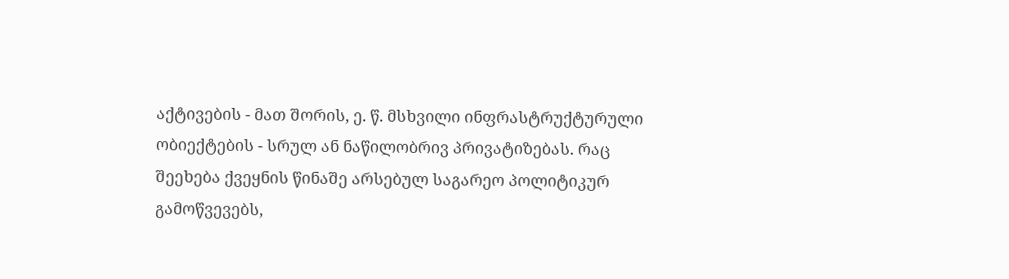აქტივების - მათ შორის, ე. წ. მსხვილი ინფრასტრუქტურული ობიექტების - სრულ ან ნაწილობრივ პრივატიზებას. რაც შეეხება ქვეყნის წინაშე არსებულ საგარეო პოლიტიკურ გამოწვევებს,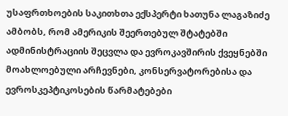უსაფრთხოების საკითხთა ექსპერტი ხათუნა ლაგაზიძე ამბობს, რომ ამერიკის შეერთებულ შტატებში ადმინისტრაციის შეცვლა და ევროკავშირის ქვეყნებში მოახლოებული არჩევნები, კონსერვატორებისა და ევროსკეპტიკოსების წარმატებები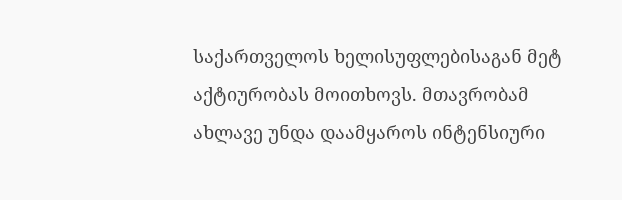საქართველოს ხელისუფლებისაგან მეტ აქტიურობას მოითხოვს. მთავრობამ ახლავე უნდა დაამყაროს ინტენსიური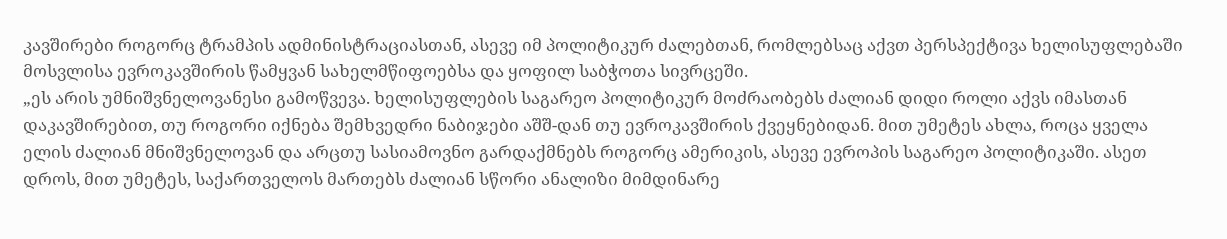კავშირები როგორც ტრამპის ადმინისტრაციასთან, ასევე იმ პოლიტიკურ ძალებთან, რომლებსაც აქვთ პერსპექტივა ხელისუფლებაში მოსვლისა ევროკავშირის წამყვან სახელმწიფოებსა და ყოფილ საბჭოთა სივრცეში.
„ეს არის უმნიშვნელოვანესი გამოწვევა. ხელისუფლების საგარეო პოლიტიკურ მოძრაობებს ძალიან დიდი როლი აქვს იმასთან დაკავშირებით, თუ როგორი იქნება შემხვედრი ნაბიჯები აშშ-დან თუ ევროკავშირის ქვეყნებიდან. მით უმეტეს ახლა, როცა ყველა ელის ძალიან მნიშვნელოვან და არცთუ სასიამოვნო გარდაქმნებს როგორც ამერიკის, ასევე ევროპის საგარეო პოლიტიკაში. ასეთ დროს, მით უმეტეს, საქართველოს მართებს ძალიან სწორი ანალიზი მიმდინარე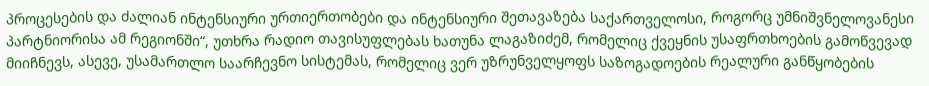პროცესების და ძალიან ინტენსიური ურთიერთობები და ინტენსიური შეთავაზება საქართველოსი, როგორც უმნიშვნელოვანესი პარტნიორისა ამ რეგიონში“, უთხრა რადიო თავისუფლებას ხათუნა ლაგაზიძემ, რომელიც ქვეყნის უსაფრთხოების გამოწვევად მიიჩნევს, ასევე, უსამართლო საარჩევნო სისტემას, რომელიც ვერ უზრუნველყოფს საზოგადოების რეალური განწყობების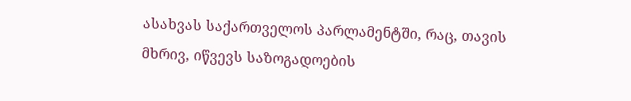ასახვას საქართველოს პარლამენტში, რაც, თავის მხრივ, იწვევს საზოგადოების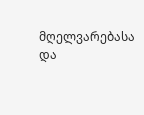მღელვარებასა და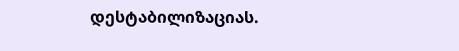დესტაბილიზაციას.